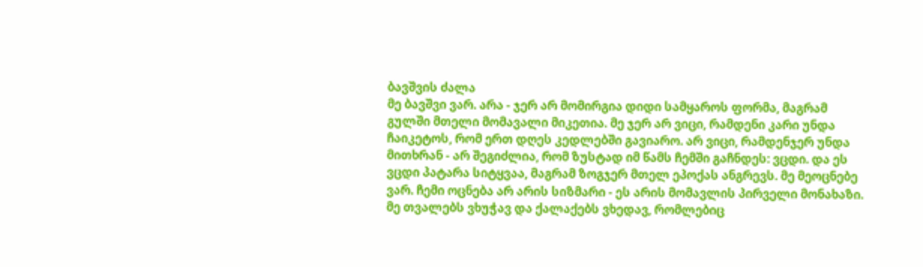ბავშვის ძალა
მე ბავშვი ვარ. არა - ჯერ არ მომირგია დიდი სამყაროს ფორმა, მაგრამ გულში მთელი მომავალი მიკეთია. მე ჯერ არ ვიცი, რამდენი კარი უნდა ჩაიკეტოს, რომ ერთ დღეს კედლებში გავიარო. არ ვიცი, რამდენჯერ უნდა მითხრან - არ შეგიძლია, რომ ზუსტად იმ წამს ჩემში გაჩნდეს: ვცდი. და ეს ვცდი პატარა სიტყვაა, მაგრამ ზოგჯერ მთელ ეპოქას ანგრევს. მე მეოცნებე ვარ. ჩემი ოცნება არ არის სიზმარი - ეს არის მომავლის პირველი მონახაზი. მე თვალებს ვხუჭავ და ქალაქებს ვხედავ, რომლებიც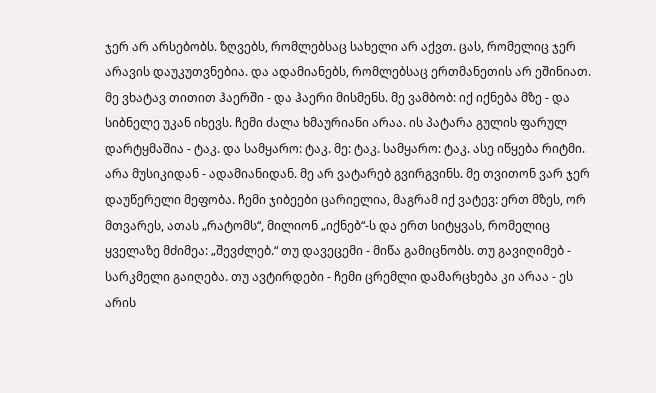ჯერ არ არსებობს. ზღვებს, რომლებსაც სახელი არ აქვთ. ცას, რომელიც ჯერ არავის დაუკუთვნებია. და ადამიანებს, რომლებსაც ერთმანეთის არ ეშინიათ. მე ვხატავ თითით ჰაერში - და ჰაერი მისმენს. მე ვამბობ: იქ იქნება მზე - და სიბნელე უკან იხევს. ჩემი ძალა ხმაურიანი არაა. ის პატარა გულის ფარულ დარტყმაშია - ტაკ. და სამყარო: ტაკ. მე: ტაკ. სამყარო: ტაკ. ასე იწყება რიტმი. არა მუსიკიდან - ადამიანიდან. მე არ ვატარებ გვირგვინს. მე თვითონ ვარ ჯერ დაუწერელი მეფობა. ჩემი ჯიბეები ცარიელია, მაგრამ იქ ვატევ: ერთ მზეს, ორ მთვარეს, ათას „რატომს“, მილიონ „იქნებ“-ს და ერთ სიტყვას, რომელიც ყველაზე მძიმეა: „შევძლებ.“ თუ დავეცემი - მიწა გამიცნობს. თუ გავიღიმებ - სარკმელი გაიღება. თუ ავტირდები - ჩემი ცრემლი დამარცხება კი არაა - ეს არის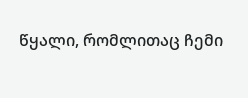წყალი, რომლითაც ჩემი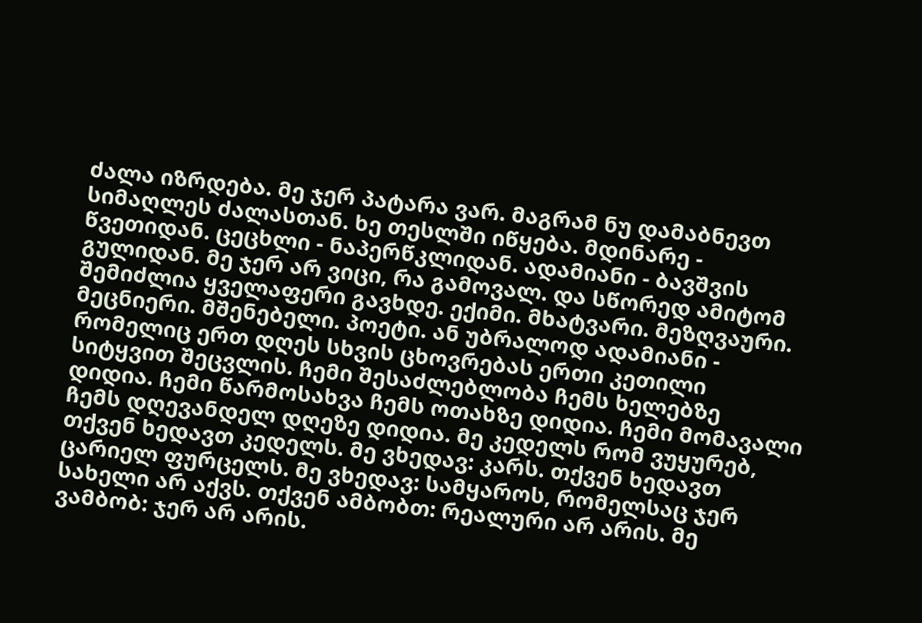ძალა იზრდება. მე ჯერ პატარა ვარ. მაგრამ ნუ დამაბნევთ სიმაღლეს ძალასთან. ხე თესლში იწყება. მდინარე - წვეთიდან. ცეცხლი - ნაპერწკლიდან. ადამიანი - ბავშვის გულიდან. მე ჯერ არ ვიცი, რა გამოვალ. და სწორედ ამიტომ შემიძლია ყველაფერი გავხდე. ექიმი. მხატვარი. მეზღვაური. მეცნიერი. მშენებელი. პოეტი. ან უბრალოდ ადამიანი - რომელიც ერთ დღეს სხვის ცხოვრებას ერთი კეთილი სიტყვით შეცვლის. ჩემი შესაძლებლობა ჩემს ხელებზე დიდია. ჩემი წარმოსახვა ჩემს ოთახზე დიდია. ჩემი მომავალი ჩემს დღევანდელ დღეზე დიდია. მე კედელს რომ ვუყურებ, თქვენ ხედავთ კედელს. მე ვხედავ: კარს. თქვენ ხედავთ ცარიელ ფურცელს. მე ვხედავ: სამყაროს, რომელსაც ჯერ სახელი არ აქვს. თქვენ ამბობთ: რეალური არ არის. მე ვამბობ: ჯერ არ არის.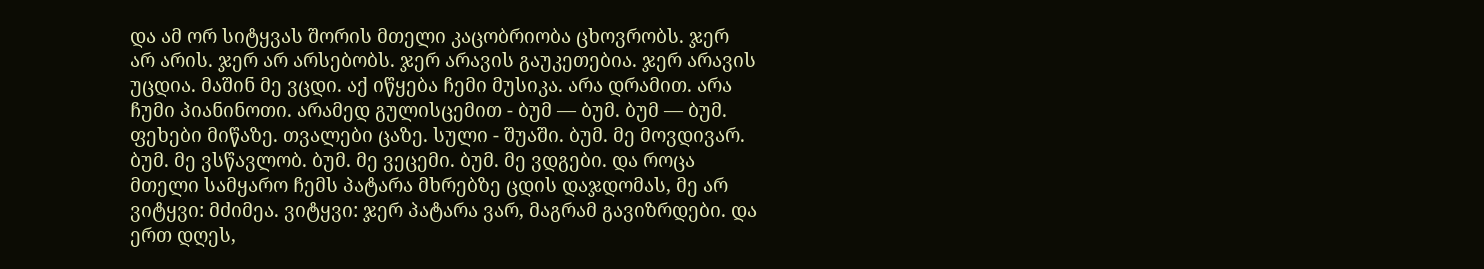და ამ ორ სიტყვას შორის მთელი კაცობრიობა ცხოვრობს. ჯერ არ არის. ჯერ არ არსებობს. ჯერ არავის გაუკეთებია. ჯერ არავის უცდია. მაშინ მე ვცდი. აქ იწყება ჩემი მუსიკა. არა დრამით. არა ჩუმი პიანინოთი. არამედ გულისცემით - ბუმ — ბუმ. ბუმ — ბუმ. ფეხები მიწაზე. თვალები ცაზე. სული - შუაში. ბუმ. მე მოვდივარ. ბუმ. მე ვსწავლობ. ბუმ. მე ვეცემი. ბუმ. მე ვდგები. და როცა მთელი სამყარო ჩემს პატარა მხრებზე ცდის დაჯდომას, მე არ ვიტყვი: მძიმეა. ვიტყვი: ჯერ პატარა ვარ, მაგრამ გავიზრდები. და ერთ დღეს,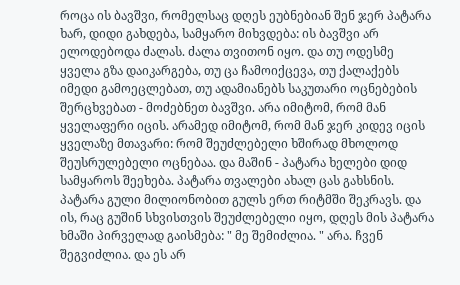როცა ის ბავშვი, რომელსაც დღეს ეუბნებიან შენ ჯერ პატარა ხარ, დიდი გახდება, სამყარო მიხვდება: ის ბავშვი არ ელოდებოდა ძალას. ძალა თვითონ იყო. და თუ ოდესმე ყველა გზა დაიკარგება, თუ ცა ჩამოიქცევა, თუ ქალაქებს იმედი გამოეცლებათ, თუ ადამიანებს საკუთარი ოცნებების შერცხვებათ - მოძებნეთ ბავშვი. არა იმიტომ, რომ მან ყველაფერი იცის. არამედ იმიტომ, რომ მან ჯერ კიდევ იცის ყველაზე მთავარი: რომ შეუძლებელი ხშირად მხოლოდ შეუსრულებელი ოცნებაა. და მაშინ - პატარა ხელები დიდ სამყაროს შეეხება. პატარა თვალები ახალ ცას გახსნის. პატარა გული მილიონობით გულს ერთ რიტმში შეკრავს. და ის, რაც გუშინ სხვისთვის შეუძლებელი იყო, დღეს მის პატარა ხმაში პირველად გაისმება: " მე შემიძლია. " არა. ჩვენ შეგვიძლია. და ეს არ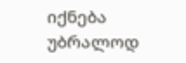იქნება უბრალოდ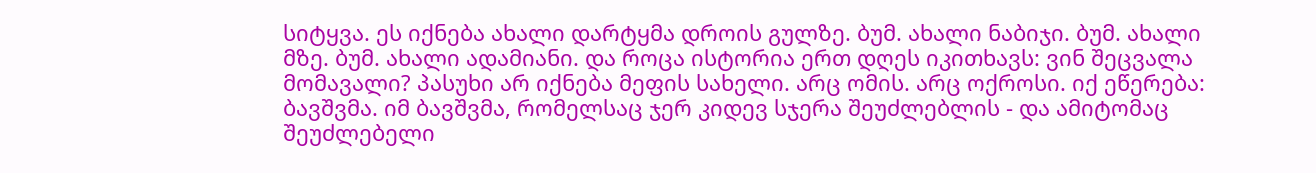სიტყვა. ეს იქნება ახალი დარტყმა დროის გულზე. ბუმ. ახალი ნაბიჯი. ბუმ. ახალი მზე. ბუმ. ახალი ადამიანი. და როცა ისტორია ერთ დღეს იკითხავს: ვინ შეცვალა მომავალი? პასუხი არ იქნება მეფის სახელი. არც ომის. არც ოქროსი. იქ ეწერება: ბავშვმა. იმ ბავშვმა, რომელსაც ჯერ კიდევ სჯერა შეუძლებლის - და ამიტომაც შეუძლებელი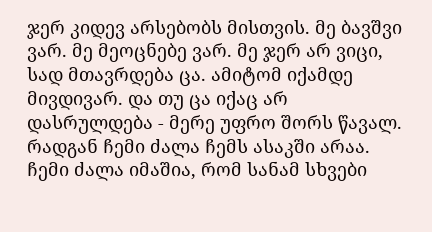ჯერ კიდევ არსებობს მისთვის. მე ბავშვი ვარ. მე მეოცნებე ვარ. მე ჯერ არ ვიცი, სად მთავრდება ცა. ამიტომ იქამდე მივდივარ. და თუ ცა იქაც არ დასრულდება - მერე უფრო შორს წავალ. რადგან ჩემი ძალა ჩემს ასაკში არაა. ჩემი ძალა იმაშია, რომ სანამ სხვები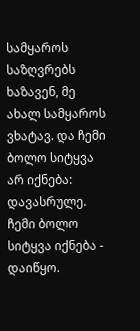სამყაროს საზღვრებს ხაზავენ, მე ახალ სამყაროს ვხატავ. და ჩემი ბოლო სიტყვა არ იქნება: დავასრულე. ჩემი ბოლო სიტყვა იქნება - დაიწყო.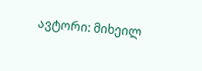ავტორი: მიხეილ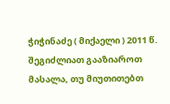ჭიჭინაძე ( მიქაელი ) 2011 წ.
შეგიძლიათ გააზიაროთ მასალა, თუ მიუთითებთ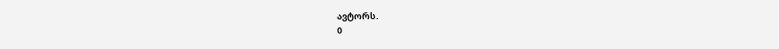ავტორს.
0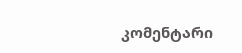კომენტარი